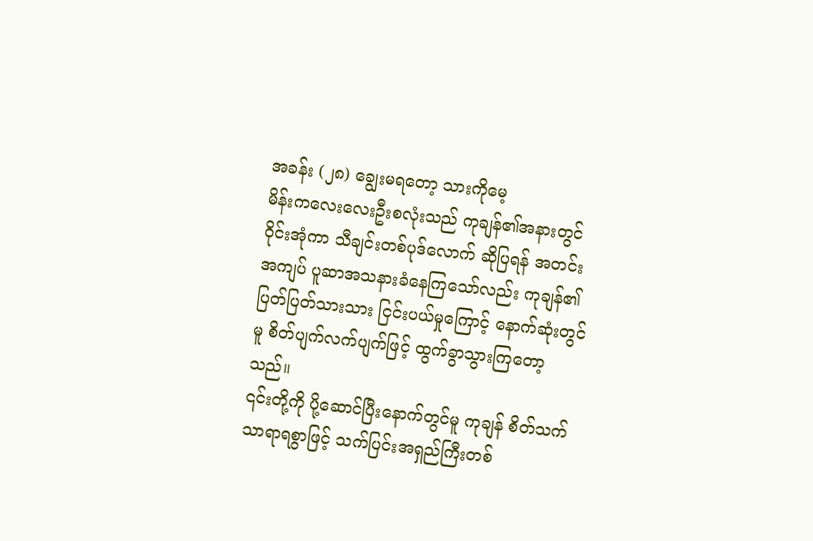အခန်း (၂၈) ချွေးမရတော့ သားကိုမေ့
မိန်းကလေးလေးဦးစလုံးသည် ကုချန်၏အနားတွင် ဝိုင်းအုံကာ သီချင်းတစ်ပုဒ်လောက် ဆိုပြရန် အတင်းအကျပ် ပူဆာအသနားခံနေကြသော်လည်း ကုချန်၏ ပြတ်ပြတ်သားသား ငြင်းပယ်မှုကြောင့် နောက်ဆုံးတွင်မူ စိတ်ပျက်လက်ပျက်ဖြင့် ထွက်ခွာသွားကြတော့သည်။
၎င်းတို့ကို ပို့ဆောင်ပြီးနောက်တွင်မူ ကုချန် စိတ်သက်သာရာရစွာဖြင့် သက်ပြင်းအရှည်ကြီးတစ်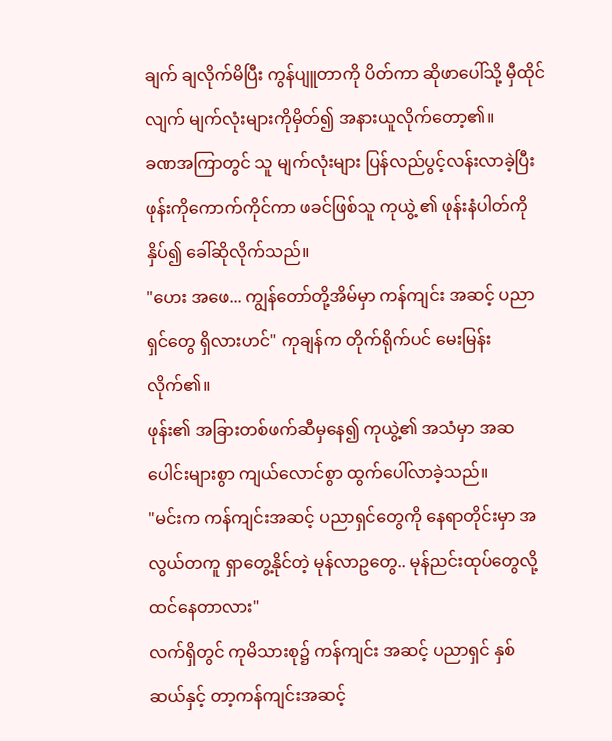ချက် ချလိုက်မိပြီး ကွန်ပျူတာကို ပိတ်ကာ ဆိုဖာပေါ်သို့ မှီထိုင်လျက် မျက်လုံးများကိုမှိတ်၍ အနားယူလိုက်တော့၏။
ခဏအကြာတွင် သူ မျက်လုံးများ ပြန်လည်ပွင့်လန်းလာခဲ့ပြီး ဖုန်းကိုကောက်ကိုင်ကာ ဖခင်ဖြစ်သူ ကုယွဲ့ ၏ ဖုန်းနံပါတ်ကို နှိပ်၍ ခေါ်ဆိုလိုက်သည်။
"ဟေး အဖေ... ကျွန်တော်တို့အိမ်မှာ ကန်ကျင်း အဆင့် ပညာရှင်တွေ ရှိလားဟင်" ကုချန်က တိုက်ရိုက်ပင် မေးမြန်းလိုက်၏။
ဖုန်း၏ အခြားတစ်ဖက်ဆီမှနေ၍ ကုယွဲ့၏ အသံမှာ အဆပေါင်းများစွာ ကျယ်လောင်စွာ ထွက်ပေါ်လာခဲ့သည်။
"မင်းက ကန်ကျင်းအဆင့် ပညာရှင်တွေကို နေရာတိုင်းမှာ အလွယ်တကူ ရှာတွေ့နိုင်တဲ့ မုန်လာဥတွေ.. မုန်ညင်းထုပ်တွေလို့ ထင်နေတာလား"
လက်ရှိတွင် ကုမိသားစု၌ ကန်ကျင်း အဆင့် ပညာရှင် နှစ်ဆယ်နှင့် တာ့ကန်ကျင်းအဆင့်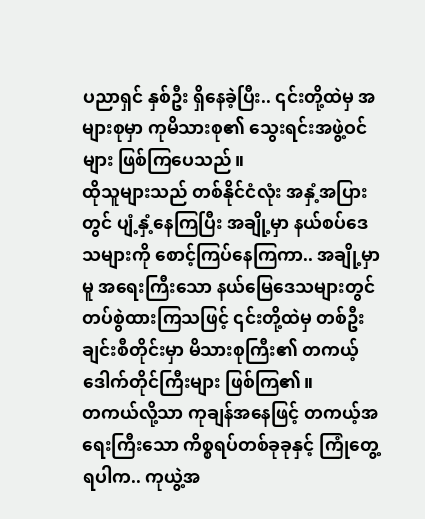ပညာရှင် နှစ်ဦး ရှိနေခဲ့ပြီး.. ၎င်းတို့ထဲမှ အများစုမှာ ကုမိသားစု၏ သွေးရင်းအဖွဲ့ဝင်များ ဖြစ်ကြပေသည်။
ထိုသူများသည် တစ်နိုင်ငံလုံး အနှံ့အပြားတွင် ပျံ့နှံ့နေကြပြီး အချို့မှာ နယ်စပ်ဒေသများကို စောင့်ကြပ်နေကြကာ.. အချို့မှာမူ အရေးကြီးသော နယ်မြေဒေသများတွင် တပ်စွဲထားကြသဖြင့် ၎င်းတို့ထဲမှ တစ်ဦးချင်းစီတိုင်းမှာ မိသားစုကြီး၏ တကယ့်ဒေါက်တိုင်ကြီးများ ဖြစ်ကြ၏။
တကယ်လို့သာ ကုချန်အနေဖြင့် တကယ့်အရေးကြီးသော ကိစ္စရပ်တစ်ခုခုနှင့် ကြုံတွေ့ရပါက.. ကုယွဲ့အ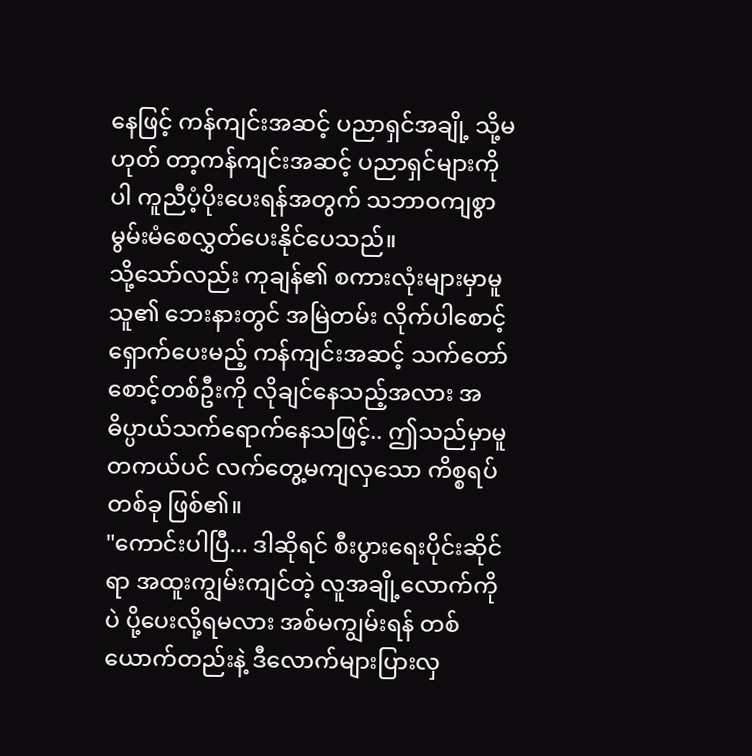နေဖြင့် ကန်ကျင်းအဆင့် ပညာရှင်အချို့ သို့မဟုတ် တာ့ကန်ကျင်းအဆင့် ပညာရှင်များကိုပါ ကူညီပံ့ပိုးပေးရန်အတွက် သဘာဝကျစွာ မွမ်းမံစေလွှတ်ပေးနိုင်ပေသည်။
သို့သော်လည်း ကုချန်၏ စကားလုံးများမှာမူ သူ၏ ဘေးနားတွင် အမြဲတမ်း လိုက်ပါစောင့်ရှောက်ပေးမည့် ကန်ကျင်းအဆင့် သက်တော်စောင့်တစ်ဦးကို လိုချင်နေသည့်အလား အဓိပ္ပာယ်သက်ရောက်နေသဖြင့်.. ဤသည်မှာမူ တကယ်ပင် လက်တွေ့မကျလှသော ကိစ္စရပ်တစ်ခု ဖြစ်၏။
"ကောင်းပါပြီ... ဒါဆိုရင် စီးပွားရေးပိုင်းဆိုင်ရာ အထူးကျွမ်းကျင်တဲ့ လူအချို့လောက်ကိုပဲ ပို့ပေးလို့ရမလား အစ်မကျွမ်းရန် တစ်ယောက်တည်းနဲ့ ဒီလောက်များပြားလှ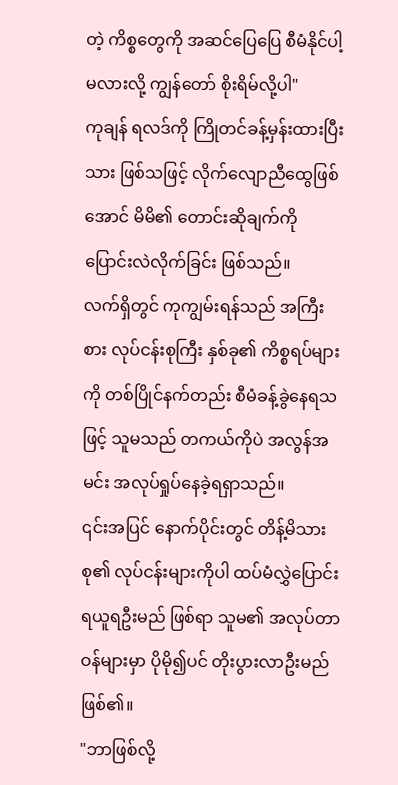တဲ့ ကိစ္စတွေကို အဆင်ပြေပြေ စီမံနိုင်ပါ့မလားလို့ ကျွန်တော် စိုးရိမ်လို့ပါ"
ကုချန် ရလဒ်ကို ကြိုတင်ခန့်မှန်းထားပြီးသား ဖြစ်သဖြင့် လိုက်လျောညီထွေဖြစ်အောင် မိမိ၏ တောင်းဆိုချက်ကို ပြောင်းလဲလိုက်ခြင်း ဖြစ်သည်။
လက်ရှိတွင် ကုကျွမ်းရန်သည် အကြီးစား လုပ်ငန်းစုကြီး နှစ်ခု၏ ကိစ္စရပ်များကို တစ်ပြိုင်နက်တည်း စီမံခန့်ခွဲနေရသဖြင့် သူမသည် တကယ်ကိုပဲ အလွန်အမင်း အလုပ်ရှုပ်နေခဲ့ရရှာသည်။
၎င်းအပြင် နောက်ပိုင်းတွင် တိန့်မိသားစု၏ လုပ်ငန်းများကိုပါ ထပ်မံလွှဲပြောင်းရယူရဦးမည် ဖြစ်ရာ သူမ၏ အလုပ်တာဝန်များမှာ ပိုမို၍ပင် တိုးပွားလာဦးမည် ဖြစ်၏။
"ဘာဖြစ်လို့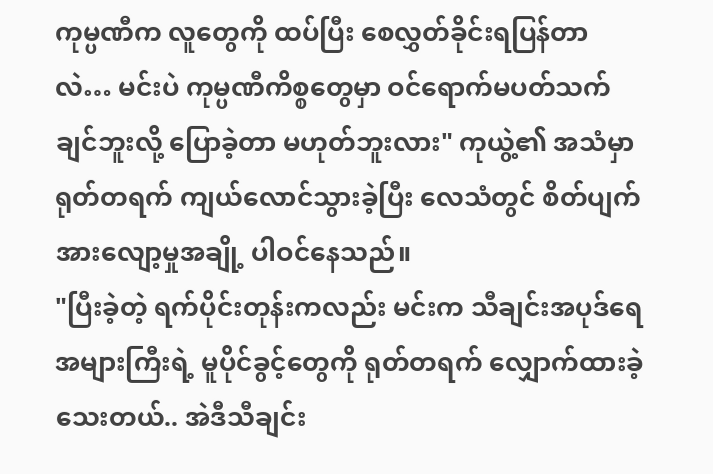ကုမ္ပဏီက လူတွေကို ထပ်ပြီး စေလွှတ်ခိုင်းရပြန်တာလဲ… မင်းပဲ ကုမ္ပဏီကိစ္စတွေမှာ ဝင်ရောက်မပတ်သက်ချင်ဘူးလို့ ပြောခဲ့တာ မဟုတ်ဘူးလား" ကုယွဲ့၏ အသံမှာ ရုတ်တရက် ကျယ်လောင်သွားခဲ့ပြီး လေသံတွင် စိတ်ပျက်အားလျော့မှုအချို့ ပါဝင်နေသည်။
"ပြီးခဲ့တဲ့ ရက်ပိုင်းတုန်းကလည်း မင်းက သီချင်းအပုဒ်ရေ အများကြီးရဲ့ မူပိုင်ခွင့်တွေကို ရုတ်တရက် လျှောက်ထားခဲ့သေးတယ်.. အဲဒီသီချင်း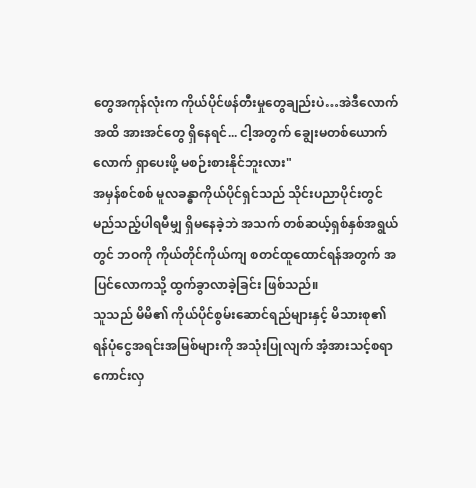တွေအကုန်လုံးက ကိုယ်ပိုင်ဖန်တီးမှုတွေချည်းပဲ…အဲဒီလောက်အထိ အားအင်တွေ ရှိနေရင်... ငါ့အတွက် ချွေးမတစ်ယောက်လောက် ရှာပေးဖို့ မစဉ်းစားနိုင်ဘူးလား"
အမှန်စင်စစ် မူလခန္ဓာကိုယ်ပိုင်ရှင်သည် သိုင်းပညာပိုင်းတွင် မည်သည့်ပါရမီမျှ ရှိမနေခဲ့ဘဲ အသက် တစ်ဆယ့်ရှစ်နှစ်အရွယ်တွင် ဘဝကို ကိုယ်တိုင်ကိုယ်ကျ စတင်ထူထောင်ရန်အတွက် အပြင်လောကသို့ ထွက်ခွာလာခဲ့ခြင်း ဖြစ်သည်။
သူသည် မိမိ၏ ကိုယ်ပိုင်စွမ်းဆောင်ရည်များနှင့် မိသားစု၏ ရန်ပုံငွေအရင်းအမြစ်များကို အသုံးပြုလျက် အံ့အားသင့်စရာကောင်းလှ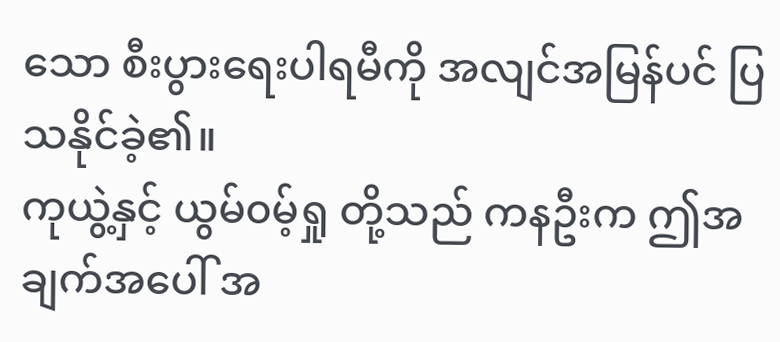သော စီးပွားရေးပါရမီကို အလျင်အမြန်ပင် ပြသနိုင်ခဲ့၏။
ကုယွဲ့နှင့် ယွမ်၀မ့်ရှု တို့သည် ကနဦးက ဤအချက်အပေါ် အ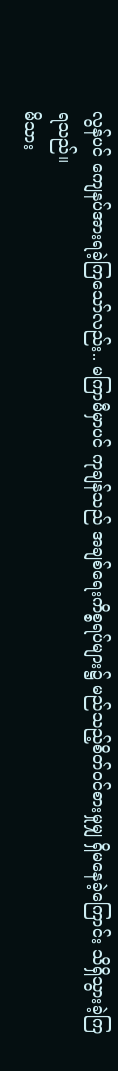လွန်ပင် ကျေနပ်အားရခဲ့ကြသော်လည်း.. မကြာမီမှာပင် ကုချန်သည် အချစ်ရေးကိစ္စရပ်များ၌ မည်သည့်စိတ်ဝင်စားမှုမျှ ရှိမနေခဲ့ကြောင်း သိရှိသွားခဲ့ကြရသည်။
မိသား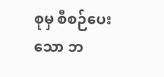စုမှ စီစဉ်ပေးသော ဘ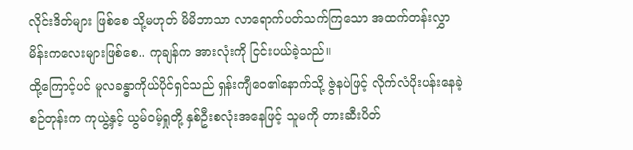လိုင်းဒိတ်များ ဖြစ်စေ သို့မဟုတ် မိမိဘာသာ လာရောက်ပတ်သက်ကြသော အထက်တန်းလွှာ မိန်းကလေးများဖြစ်စေ.. ကုချန်က အားလုံးကို ငြင်းပယ်ခဲ့သည်။
ထို့ကြောင့်ပင် မူလခန္ဓာကိုယ်ပိုင်ရှင်သည် ရှန်းကျီဝေ၏နောက်သို့ ဇွဲနပဲဖြင့် လိုက်လံပိုးပန်းနေခဲ့စဉ်တုန်းက ကုယွဲ့နှင့် ယွမ်၀မ့်ရှုတို့ နှစ်ဦးစလုံးအနေဖြင့် သူမကို တားဆီးပိတ်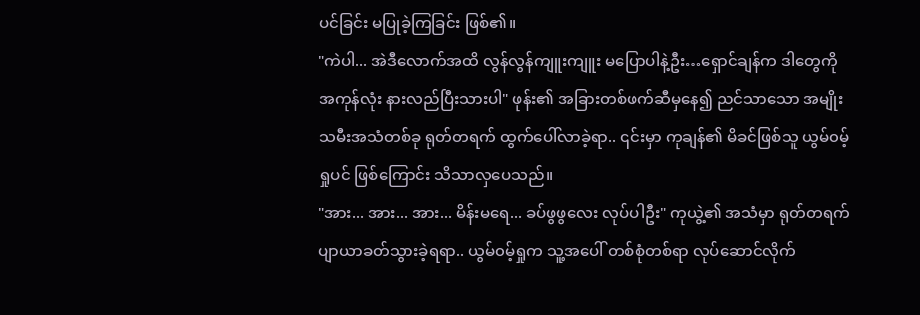ပင်ခြင်း မပြုခဲ့ကြခြင်း ဖြစ်၏။
"ကဲပါ... အဲဒီလောက်အထိ လွန်လွန်ကျူးကျူး မပြောပါနဲ့ဦး…ရှောင်ချန်က ဒါတွေကို အကုန်လုံး နားလည်ပြီးသားပါ" ဖုန်း၏ အခြားတစ်ဖက်ဆီမှနေ၍ ညင်သာသော အမျိုးသမီးအသံတစ်ခု ရုတ်တရက် ထွက်ပေါ်လာခဲ့ရာ.. ၎င်းမှာ ကုချန်၏ မိခင်ဖြစ်သူ ယွမ်၀မ့်ရှုပင် ဖြစ်ကြောင်း သိသာလှပေသည်။
"အား... အား... အား... မိန်းမရေ... ခပ်ဖွဖွလေး လုပ်ပါဦး" ကုယွဲ့၏ အသံမှာ ရုတ်တရက် ပျာယာခတ်သွားခဲ့ရရာ.. ယွမ်၀မ့်ရှုက သူ့အပေါ် တစ်စုံတစ်ရာ လုပ်ဆောင်လိုက်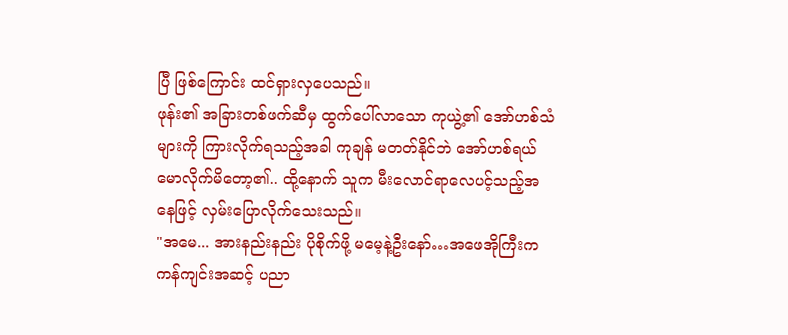ပြီ ဖြစ်ကြောင်း ထင်ရှားလှပေသည်။
ဖုန်း၏ အခြားတစ်ဖက်ဆီမှ ထွက်ပေါ်လာသော ကုယွဲ့၏ အော်ဟစ်သံများကို ကြားလိုက်ရသည့်အခါ ကုချန် မတတ်နိုင်ဘဲ အော်ဟစ်ရယ်မောလိုက်မိတော့၏.. ထို့နောက် သူက မီးလောင်ရာလေပင့်သည့်အနေဖြင့် လှမ်းပြောလိုက်သေးသည်။
"အမေ... အားနည်းနည်း ပိုစိုက်ဖို့ မမေ့နဲ့ဦးနော်…အဖေအိုကြီးက ကန်ကျင်းအဆင့် ပညာ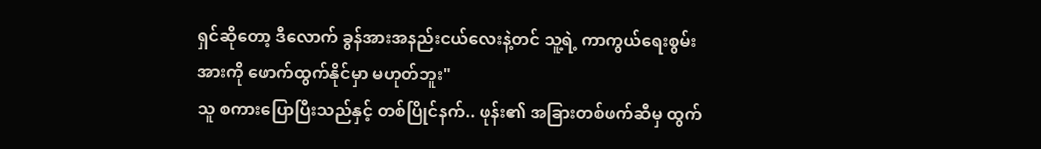ရှင်ဆိုတော့ ဒီလောက် ခွန်အားအနည်းငယ်လေးနဲ့တင် သူ့ရဲ့ ကာကွယ်ရေးစွမ်းအားကို ဖောက်ထွက်နိုင်မှာ မဟုတ်ဘူး"
သူ စကားပြောပြီးသည်နှင့် တစ်ပြိုင်နက်.. ဖုန်း၏ အခြားတစ်ဖက်ဆီမှ ထွက်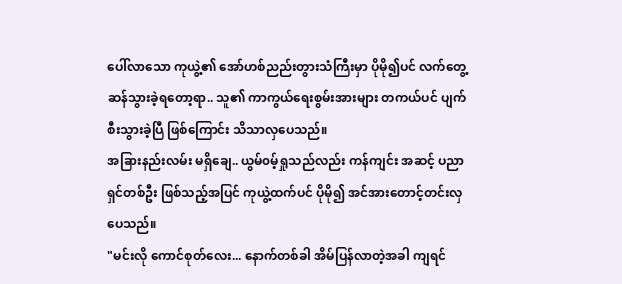ပေါ်လာသော ကုယွဲ့၏ အော်ဟစ်ညည်းတွားသံကြီးမှာ ပိုမို၍ပင် လက်တွေ့ဆန်သွားခဲ့ရတော့ရာ.. သူ၏ ကာကွယ်ရေးစွမ်းအားများ တကယ်ပင် ပျက်စီးသွားခဲ့ပြီ ဖြစ်ကြောင်း သိသာလှပေသည်။
အခြားနည်းလမ်း မရှိချေ.. ယွမ်၀မ့်ရှုသည်လည်း ကန်ကျင်း အဆင့် ပညာရှင်တစ်ဦး ဖြစ်သည့်အပြင် ကုယွဲ့ထက်ပင် ပိုမို၍ အင်အားတောင့်တင်းလှပေသည်။
"မင်းလို ကောင်စုတ်လေး... နောက်တစ်ခါ အိမ်ပြန်လာတဲ့အခါ ကျရင်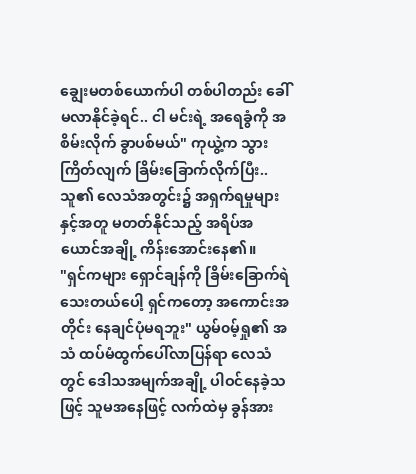ချွေးမတစ်ယောက်ပါ တစ်ပါတည်း ခေါ်မလာနိုင်ခဲ့ရင်.. ငါ မင်းရဲ့ အရေခွံကို အစိမ်းလိုက် ခွာပစ်မယ်" ကုယွဲ့က သွားကြိတ်လျက် ခြိမ်းခြောက်လိုက်ပြီး.. သူ၏ လေသံအတွင်း၌ အရှက်ရမှုများနှင့်အတူ မတတ်နိုင်သည့် အရိပ်အယောင်အချို့ ကိန်းအောင်းနေ၏။
"ရှင်ကများ ရှောင်ချန်ကို ခြိမ်းခြောက်ရဲသေးတယ်ပေါ့ ရှင်ကတော့ အကောင်းအတိုင်း နေချင်ပုံမရဘူး" ယွမ်၀မ့်ရှု၏ အသံ ထပ်မံထွက်ပေါ်လာပြန်ရာ လေသံတွင် ဒေါသအမျက်အချို့ ပါဝင်နေခဲ့သဖြင့် သူမအနေဖြင့် လက်ထဲမှ ခွန်အား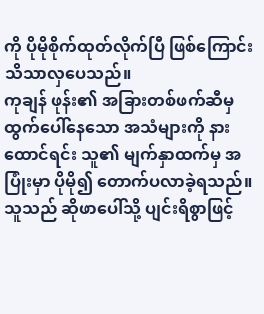ကို ပိုမိုစိုက်ထုတ်လိုက်ပြီ ဖြစ်ကြောင်း သိသာလှပေသည်။
ကုချန် ဖုန်း၏ အခြားတစ်ဖက်ဆီမှ ထွက်ပေါ်နေသော အသံများကို နားထောင်ရင်း သူ၏ မျက်နှာထက်မှ အပြုံးမှာ ပိုမို၍ တောက်ပလာခဲ့ရသည်။ သူသည် ဆိုဖာပေါ်သို့ ပျင်းရိစွာဖြင့်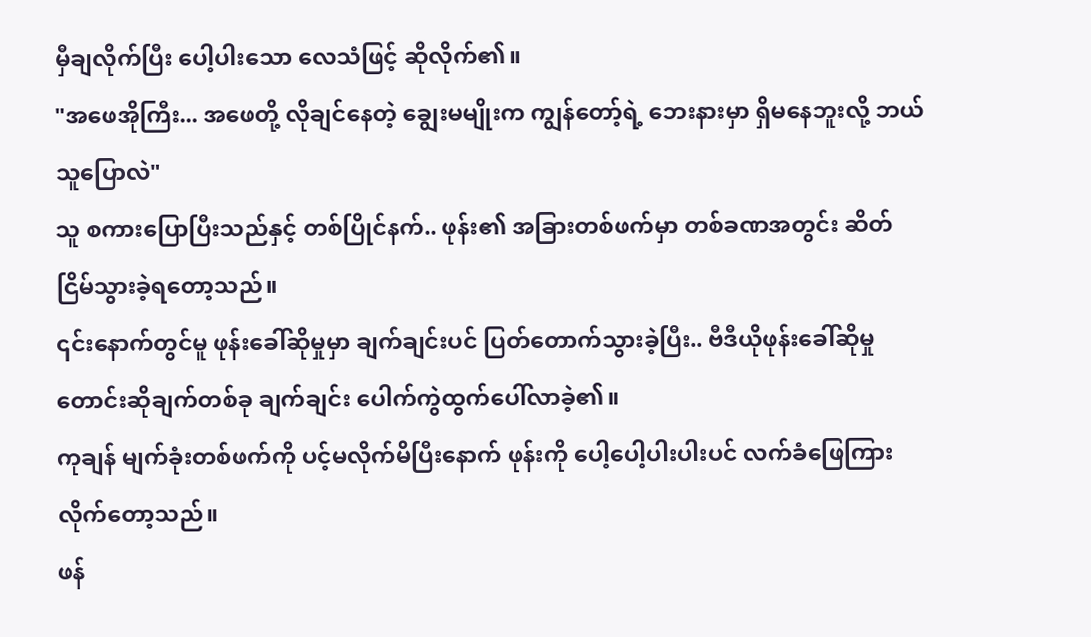မှီချလိုက်ပြီး ပေါ့ပါးသော လေသံဖြင့် ဆိုလိုက်၏။
"အဖေအိုကြီး... အဖေတို့ လိုချင်နေတဲ့ ချွေးမမျိုးက ကျွန်တော့်ရဲ့ ဘေးနားမှာ ရှိမနေဘူးလို့ ဘယ်သူပြောလဲ"
သူ စကားပြောပြီးသည်နှင့် တစ်ပြိုင်နက်.. ဖုန်း၏ အခြားတစ်ဖက်မှာ တစ်ခဏအတွင်း ဆိတ်ငြိမ်သွားခဲ့ရတော့သည်။
၎င်းနောက်တွင်မူ ဖုန်းခေါ်ဆိုမှုမှာ ချက်ချင်းပင် ပြတ်တောက်သွားခဲ့ပြီး.. ဗီဒီယိုဖုန်းခေါ်ဆိုမှု တောင်းဆိုချက်တစ်ခု ချက်ချင်း ပေါက်ကွဲထွက်ပေါ်လာခဲ့၏။
ကုချန် မျက်ခုံးတစ်ဖက်ကို ပင့်မလိုက်မိပြီးနောက် ဖုန်းကို ပေါ့ပေါ့ပါးပါးပင် လက်ခံဖြေကြားလိုက်တော့သည်။
ဖန်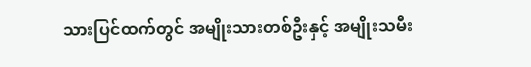သားပြင်ထက်တွင် အမျိုးသားတစ်ဦးနှင့် အမျိုးသမီး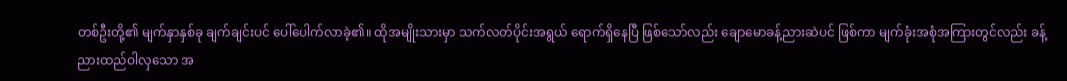တစ်ဦးတို့၏ မျက်နှာနှစ်ခု ချက်ချင်းပင် ပေါ်ပေါက်လာခဲ့၏။ ထိုအမျိုးသားမှာ သက်လတ်ပိုင်းအရွယ် ရောက်ရှိနေပြီ ဖြစ်သော်လည်း ချောမောခန့်ညားဆဲပင် ဖြစ်ကာ မျက်ခုံးအစုံအကြားတွင်လည်း ခန့်ညားထည်ဝါလှသော အ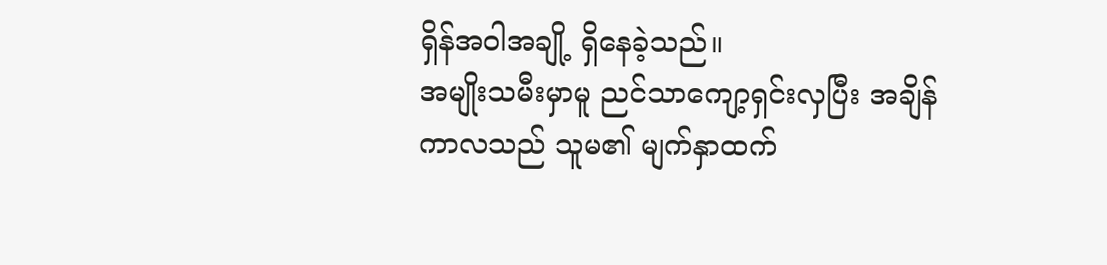ရှိန်အဝါအချို့ ရှိနေခဲ့သည်။
အမျိုးသမီးမှာမူ ညင်သာကျော့ရှင်းလှပြီး အချိန်ကာလသည် သူမ၏ မျက်နှာထက်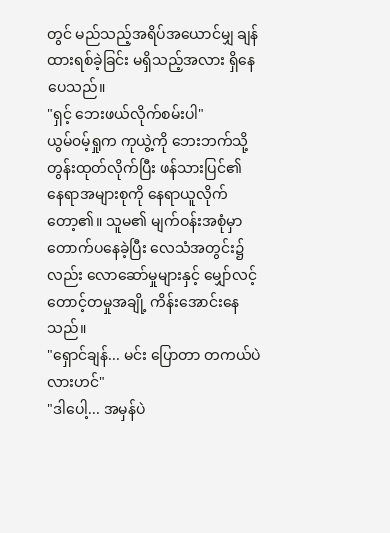တွင် မည်သည့်အရိပ်အယောင်မျှ ချန်ထားရစ်ခဲ့ခြင်း မရှိသည့်အလား ရှိနေပေသည်။
"ရှင့် ဘေးဖယ်လိုက်စမ်းပါ"
ယွမ်၀မ့်ရှုက ကုယွဲ့ကို ဘေးဘက်သို့ တွန်းထုတ်လိုက်ပြီး ဖန်သားပြင်၏ နေရာအများစုကို နေရာယူလိုက်တော့၏။ သူမ၏ မျက်ဝန်းအစုံမှာ တောက်ပနေခဲ့ပြီး လေသံအတွင်း၌လည်း လောဆော်မှုများနှင့် မျှော်လင့်တောင့်တမှုအချို့ ကိန်းအောင်းနေသည်။
"ရှောင်ချန်... မင်း ပြောတာ တကယ်ပဲလားဟင်"
"ဒါပေါ့... အမှန်ပဲ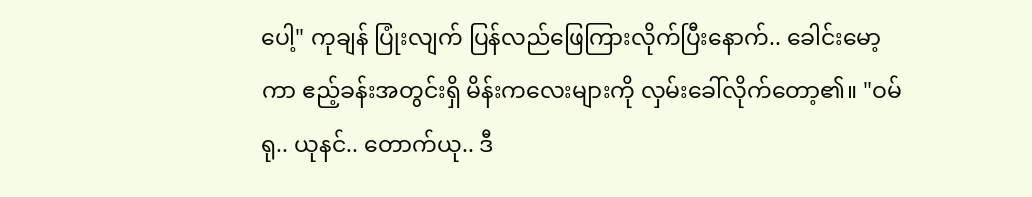ပေါ့" ကုချန် ပြုံးလျက် ပြန်လည်ဖြေကြားလိုက်ပြီးနောက်.. ခေါင်းမော့ကာ ဧည့်ခန်းအတွင်းရှိ မိန်းကလေးများကို လှမ်းခေါ်လိုက်တော့၏။ "ဝမ်ရု.. ယုနင်.. တောက်ယု.. ဒီ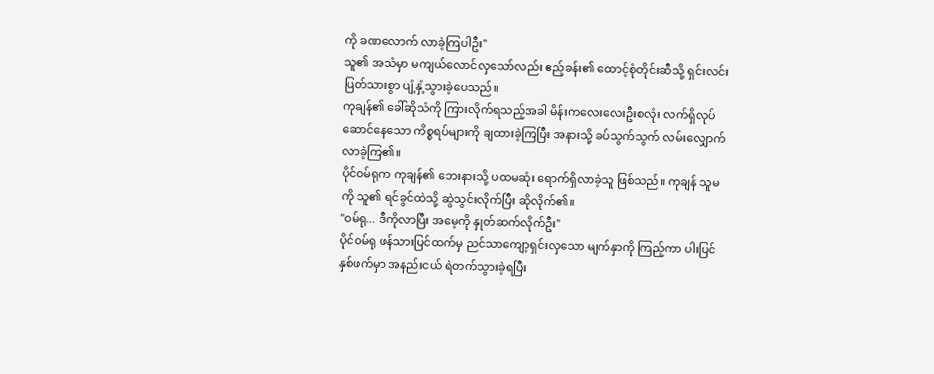ကို ခဏလောက် လာခဲ့ကြပါဦး"
သူ၏ အသံမှာ မကျယ်လောင်လှသော်လည်း ဧည့်ခန်း၏ ထောင့်စုံတိုင်းဆီသို့ ရှင်းလင်းပြတ်သားစွာ ပျံ့နှံ့သွားခဲ့ပေသည်။
ကုချန်၏ ခေါ်ဆိုသံကို ကြားလိုက်ရသည့်အခါ မိန်းကလေးလေးဦးစလုံး လက်ရှိလုပ်ဆောင်နေသော ကိစ္စရပ်များကို ချထားခဲ့ကြပြီး အနားသို့ ခပ်သွက်သွက် လမ်းလျှောက်လာခဲ့ကြ၏။
ပိုင်၀မ်ရုက ကုချန်၏ ဘေးနားသို့ ပထမဆုံး ရောက်ရှိလာခဲ့သူ ဖြစ်သည်။ ကုချန် သူမကို သူ၏ ရင်ခွင်ထဲသို့ ဆွဲသွင်းလိုက်ပြီး ဆိုလိုက်၏။
"ဝမ်ရု... ဒီကိုလာပြီး အမေ့ကို နှုတ်ဆက်လိုက်ဦး"
ပိုင်၀မ်ရု ဖန်သားပြင်ထက်မှ ညင်သာကျော့ရှင်းလှသော မျက်နှာကို ကြည့်ကာ ပါးပြင်နှစ်ဖက်မှာ အနည်းငယ် ရဲတက်သွားခဲ့ရပြီး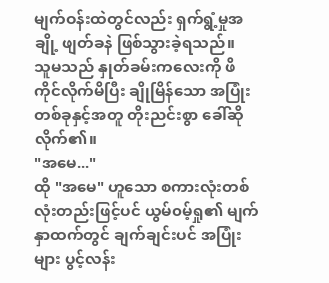မျက်ဝန်းထဲတွင်လည်း ရှက်ရွံ့မှုအချို့ ဖျတ်ခနဲ ဖြစ်သွားခဲ့ရသည်။
သူမသည် နှုတ်ခမ်းကလေးကို ဖိကိုင်လိုက်မိပြီး ချိုမြိန်သော အပြုံးတစ်ခုနှင့်အတူ တိုးညင်းစွာ ခေါ်ဆိုလိုက်၏။
"အမေ..."
ထို "အမေ" ဟူသော စကားလုံးတစ်လုံးတည်းဖြင့်ပင် ယွမ်၀မ့်ရှု၏ မျက်နှာထက်တွင် ချက်ချင်းပင် အပြုံးများ ပွင့်လန်း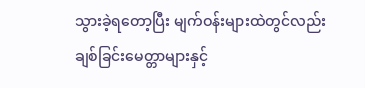သွားခဲ့ရတော့ပြီး မျက်ဝန်းများထဲတွင်လည်း ချစ်ခြင်းမေတ္တာများနှင့်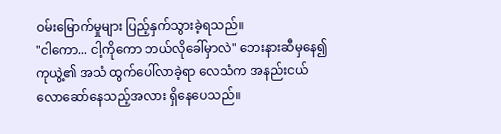ဝမ်းမြောက်မှုများ ပြည့်နှက်သွားခဲ့ရသည်။
"ငါကော... ငါ့ကိုကော ဘယ်လိုခေါ်မှာလဲ" ဘေးနားဆီမှနေ၍ ကုယွဲ့၏ အသံ ထွက်ပေါ်လာခဲ့ရာ လေသံက အနည်းငယ် လောဆော်နေသည့်အလား ရှိနေပေသည်။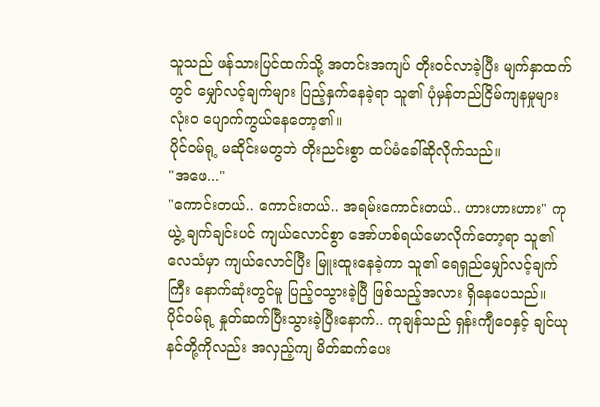သူသည် ဖန်သားပြင်ထက်သို့ အတင်းအကျပ် တိုးဝင်လာခဲ့ပြီး မျက်နှာထက်တွင် မျှော်လင့်ချက်များ ပြည့်နှက်နေခဲ့ရာ သူ၏ ပုံမှန်တည်ငြိမ်ကျနမှုများ လုံးဝ ပျောက်ကွယ်နေတော့၏။
ပိုင်၀မ်ရု့ မဆိုင်းမတွဘဲ တိုးညင်းစွာ ထပ်မံခေါ်ဆိုလိုက်သည်။
"အဖေ..."
"ကောင်းတယ်.. ကောင်းတယ်.. အရမ်းကောင်းတယ်.. ဟားဟားဟား" ကုယွဲ့ ချက်ချင်းပင် ကျယ်လောင်စွာ အော်ဟစ်ရယ်မောလိုက်တော့ရာ သူ၏ လေသံမှာ ကျယ်လောင်ပြီး မြူးထူးနေခဲ့ကာ သူ၏ ရေရှည်မျှော်လင့်ချက်ကြီး နောက်ဆုံးတွင်မူ ပြည့်ဝသွားခဲ့ပြီ ဖြစ်သည့်အလား ရှိနေပေသည်။
ပိုင်၀မ်ရု့ နှုတ်ဆက်ပြီးသွားခဲ့ပြီးနောက်.. ကုချန်သည် ရှန်းကျီဝေနှင့် ချင်ယုနင်တို့ကိုလည်း အလှည့်ကျ မိတ်ဆက်ပေး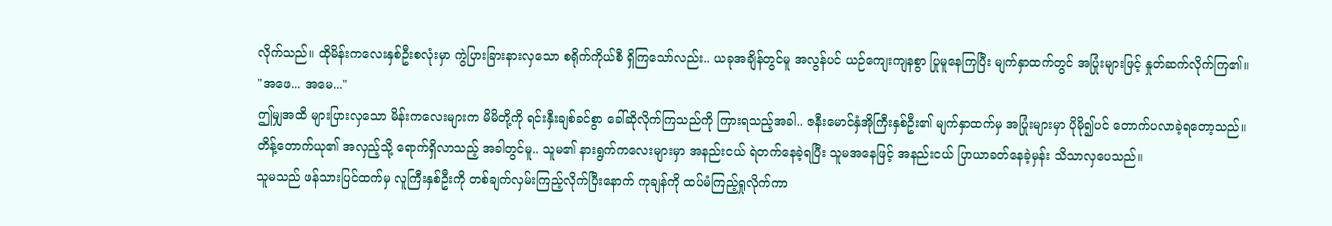လိုက်သည်။ ထိုမိန်းကလေးနှစ်ဦးစလုံးမှာ ကွဲပြားခြားနားလှသော စရိုက်ကိုယ်စီ ရှိကြသော်လည်း.. ယခုအချိန်တွင်မူ အလွန်ပင် ယဉ်ကျေးကျနစွာ ပြုမူနေကြပြီး မျက်နှာထက်တွင် အပြုံးများဖြင့် နှုတ်ဆက်လိုက်ကြ၏။
"အဖေ... အမေ..."
ဤမျှအထိ များပြားလှသော မိန်းကလေးများက မိမိတို့ကို ရင်းနှီးချစ်ခင်စွာ ခေါ်ဆိုလိုက်ကြသည်ကို ကြားရသည့်အခါ.. ဇနီးမောင်နှံအိုကြီးနှစ်ဦး၏ မျက်နှာထက်မှ အပြုံးများမှာ ပိုမို၍ပင် တောက်ပလာခဲ့ရတော့သည်။
တိန့်တောက်ယု၏ အလှည့်သို့ ရောက်ရှိလာသည့် အခါတွင်မူ.. သူမ၏ နားရွက်ကလေးများမှာ အနည်းငယ် ရဲတက်နေခဲ့ရပြီး သူမအနေဖြင့် အနည်းငယ် ပြာယာခတ်နေခဲ့မှန်း သိသာလှပေသည်။
သူမသည် ဖန်သားပြင်ထက်မှ လူကြီးနှစ်ဦးကို တစ်ချက်လှမ်းကြည့်လိုက်ပြီးနောက် ကုချန်ကို ထပ်မံကြည့်ရှုလိုက်ကာ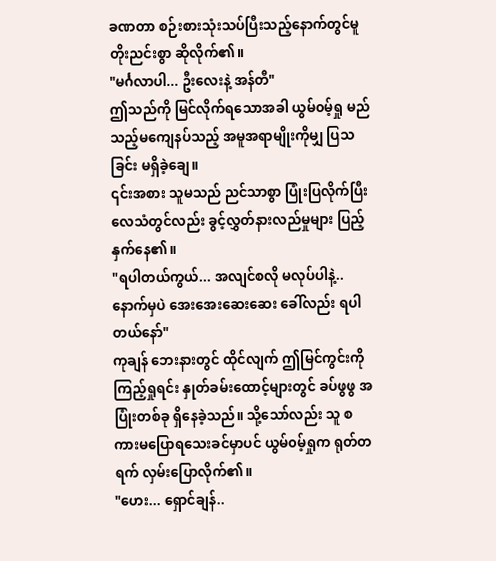ခဏတာ စဉ်းစားသုံးသပ်ပြီးသည့်နောက်တွင်မူ တိုးညင်းစွာ ဆိုလိုက်၏။
"မင်္ဂလာပါ... ဦးလေးနဲ့ အန်တီ"
ဤသည်ကို မြင်လိုက်ရသောအခါ ယွမ်၀မ့်ရှု မည်သည့်မကျေနပ်သည့် အမူအရာမျိုးကိုမျှ ပြသခြင်း မရှိခဲ့ချေ။
၎င်းအစား သူမသည် ညင်သာစွာ ပြုံးပြလိုက်ပြီး လေသံတွင်လည်း ခွင့်လွှတ်နားလည်မှုများ ပြည့်နှက်နေ၏။
"ရပါတယ်ကွယ်... အလျင်စလို မလုပ်ပါနဲ့.. နောက်မှပဲ အေးအေးဆေးဆေး ခေါ်လည်း ရပါတယ်နော်"
ကုချန် ဘေးနားတွင် ထိုင်လျက် ဤမြင်ကွင်းကို ကြည့်ရှုရင်း နှုတ်ခမ်းထောင့်များတွင် ခပ်ဖွဖွ အပြုံးတစ်ခု ရှိနေခဲ့သည်။ သို့သော်လည်း သူ စကားမပြောရသေးခင်မှာပင် ယွမ်၀မ့်ရှုက ရုတ်တရက် လှမ်းပြောလိုက်၏။
"ဟေး... ရှောင်ချန်..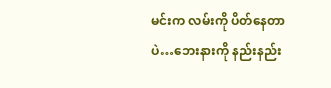မင်းက လမ်းကို ပိတ်နေတာပဲ…ဘေးနားကို နည်းနည်း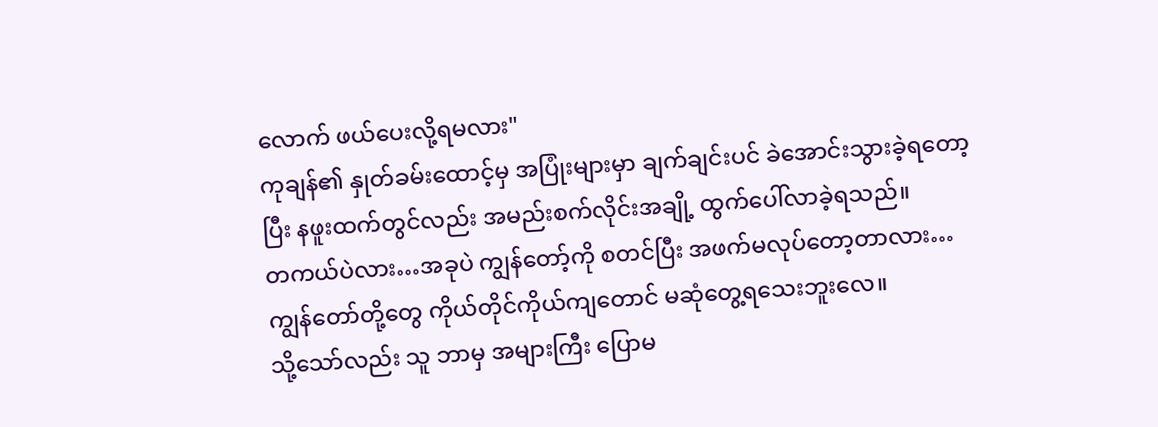လောက် ဖယ်ပေးလို့ရမလား"
ကုချန်၏ နှုတ်ခမ်းထောင့်မှ အပြုံးများမှာ ချက်ချင်းပင် ခဲအောင်းသွားခဲ့ရတော့ပြီး နဖူးထက်တွင်လည်း အမည်းစက်လိုင်းအချို့ ထွက်ပေါ်လာခဲ့ရသည်။
တကယ်ပဲလား…အခုပဲ ကျွန်တော့်ကို စတင်ပြီး အဖက်မလုပ်တော့တာလား…ကျွန်တော်တို့တွေ ကိုယ်တိုင်ကိုယ်ကျတောင် မဆုံတွေ့ရသေးဘူးလေ။
သို့သော်လည်း သူ ဘာမှ အများကြီး ပြောမ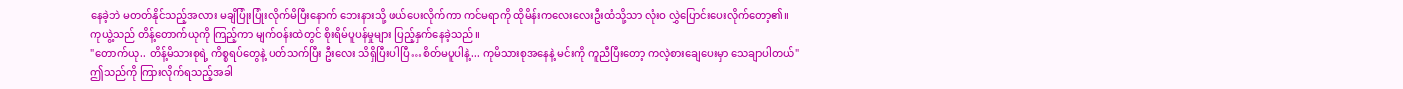နေခဲ့ဘဲ မတတ်နိုင်သည့်အလား မချိပြုံးပြုံးလိုက်မိပြီးနောက် ဘေးနားသို့ ဖယ်ပေးလိုက်ကာ ကင်မရာကို ထိုမိန်းကလေးလေးဦးထံသို့သာ လုံးဝ လွှဲပြောင်းပေးလိုက်တော့၏။
ကုယွဲ့သည် တိန့်တောက်ယုကို ကြည့်ကာ မျက်ဝန်းထဲတွင် စိုးရိမ်ပူပန်မှုများ ပြည့်နှက်နေခဲ့သည်။
"တောက်ယု.. တိန့်မိသားစုရဲ့ ကိစ္စရပ်တွေနဲ့ ပတ်သက်ပြီး ဦးလေး သိရှိပြီးပါပြီ…စိတ်မပူပါနဲ့... ကုမိသားစုအနေနဲ့ မင်းကို ကူညီပြီးတော့ ကလဲ့စားချေပေးမှာ သေချာပါတယ်"
ဤသည်ကို ကြားလိုက်ရသည့်အခါ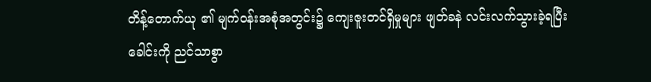တိန့်တောက်ယု ၏ မျက်ဝန်းအစုံအတွင်း၌ ကျေးဇူးတင်ရှိမှုများ ဖျတ်ခနဲ လင်းလက်သွားခဲ့ရပြီး ခေါင်းကို ညင်သာစွာ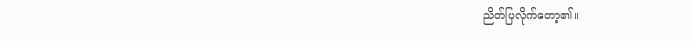ညိတ်ပြလိုက်တော့၏။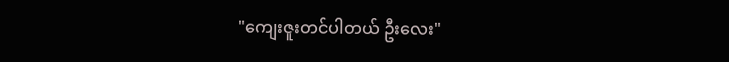"ကျေးဇူးတင်ပါတယ် ဦးလေး"